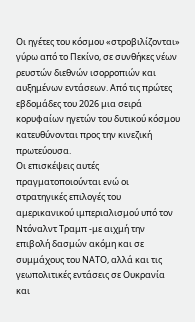Οι ηγέτες του κόσμου «στροβιλίζονται» γύρω από το Πεκίνο, σε συνθήκες νέων ρευστών διεθνών ισορροπιών και αυξημένων εντάσεων. Από τις πρώτες εβδομάδες του 2026 μια σειρά κορυφαίων ηγετών του δυτικού κόσμου κατευθύνονται προς την κινεζική πρωτεύουσα.
Οι επισκέψεις αυτές πραγματοποιούνται ενώ οι στρατηγικές επιλογές του αμερικανικού ιμπεριαλισμού υπό τον Ντόναλντ Τραμπ -με αιχμή την επιβολή δασμών ακόμη και σε συμμάχους του ΝΑΤΟ, αλλά και τις γεωπολιτικές εντάσεις σε Ουκρανία και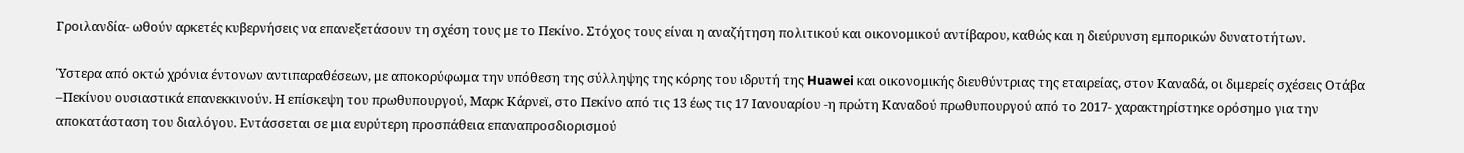Γροιλανδία- ωθούν αρκετές κυβερνήσεις να επανεξετάσουν τη σχέση τους με το Πεκίνο. Στόχος τους είναι η αναζήτηση πολιτικού και οικονομικού αντίβαρου, καθώς και η διεύρυνση εμπορικών δυνατοτήτων.

Ύστερα από οκτώ χρόνια έντονων αντιπαραθέσεων, με αποκορύφωμα την υπόθεση της σύλληψης της κόρης του ιδρυτή της Huawei και οικονομικής διευθύντριας της εταιρείας, στον Καναδά, οι διμερείς σχέσεις Οτάβα –Πεκίνου ουσιαστικά επανεκκινούν. Η επίσκεψη του πρωθυπουργού, Μαρκ Κάρνεϊ, στο Πεκίνο από τις 13 έως τις 17 Ιανουαρίου -η πρώτη Καναδού πρωθυπουργού από το 2017- χαρακτηρίστηκε ορόσημο για την αποκατάσταση του διαλόγου. Εντάσσεται σε μια ευρύτερη προσπάθεια επαναπροσδιορισμού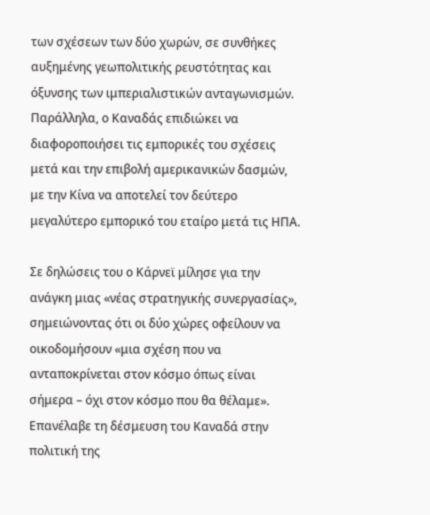των σχέσεων των δύο χωρών, σε συνθήκες αυξημένης γεωπολιτικής ρευστότητας και όξυνσης των ιμπεριαλιστικών ανταγωνισμών. Παράλληλα, ο Καναδάς επιδιώκει να διαφοροποιήσει τις εμπορικές του σχέσεις μετά και την επιβολή αμερικανικών δασμών, με την Κίνα να αποτελεί τον δεύτερο μεγαλύτερο εμπορικό του εταίρο μετά τις ΗΠΑ.

Σε δηλώσεις του ο Κάρνεϊ μίλησε για την ανάγκη μιας «νέας στρατηγικής συνεργασίας», σημειώνοντας ότι οι δύο χώρες οφείλουν να οικοδομήσουν «μια σχέση που να ανταποκρίνεται στον κόσμο όπως είναι σήμερα – όχι στον κόσμο που θα θέλαμε». Επανέλαβε τη δέσμευση του Καναδά στην πολιτική της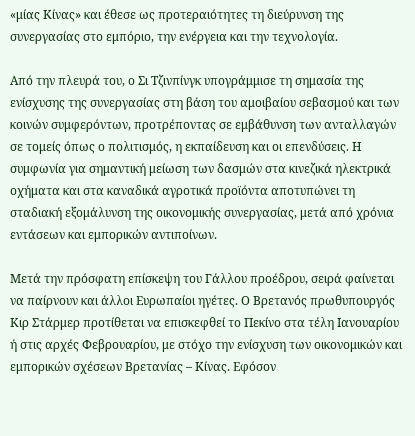«μίας Κίνας» και έθεσε ως προτεραιότητες τη διεύρυνση της συνεργασίας στο εμπόριο, την ενέργεια και την τεχνολογία.

Από την πλευρά του, ο Σι Τζινπίνγκ υπογράμμισε τη σημασία της ενίσχυσης της συνεργασίας στη βάση του αμοιβαίου σεβασμού και των κοινών συμφερόντων, προτρέποντας σε εμβάθυνση των ανταλλαγών σε τομείς όπως ο πολιτισμός, η εκπαίδευση και οι επενδύσεις. Η συμφωνία για σημαντική μείωση των δασμών στα κινεζικά ηλεκτρικά οχήματα και στα καναδικά αγροτικά προϊόντα αποτυπώνει τη σταδιακή εξομάλυνση της οικονομικής συνεργασίας, μετά από χρόνια εντάσεων και εμπορικών αντιποίνων.

Μετά την πρόσφατη επίσκεψη του Γάλλου προέδρου, σειρά φαίνεται να παίρνουν και άλλοι Ευρωπαίοι ηγέτες. Ο Βρετανός πρωθυπουργός Κιρ Στάρμερ προτίθεται να επισκεφθεί το Πεκίνο στα τέλη Ιανουαρίου ή στις αρχές Φεβρουαρίου, με στόχο την ενίσχυση των οικονομικών και εμπορικών σχέσεων Βρετανίας – Κίνας. Εφόσον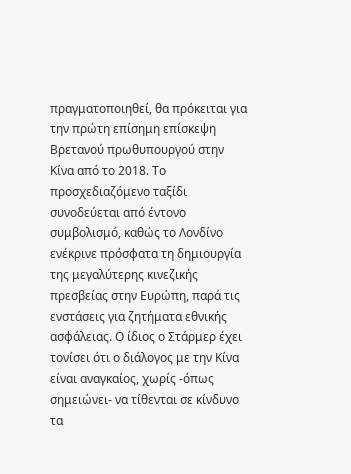πραγματοποιηθεί, θα πρόκειται για την πρώτη επίσημη επίσκεψη Βρετανού πρωθυπουργού στην Κίνα από το 2018. Το προσχεδιαζόμενο ταξίδι συνοδεύεται από έντονο συμβολισμό, καθώς το Λονδίνο ενέκρινε πρόσφατα τη δημιουργία της μεγαλύτερης κινεζικής πρεσβείας στην Ευρώπη, παρά τις ενστάσεις για ζητήματα εθνικής ασφάλειας. Ο ίδιος ο Στάρμερ έχει τονίσει ότι ο διάλογος με την Κίνα είναι αναγκαίος, χωρίς -όπως σημειώνει- να τίθενται σε κίνδυνο τα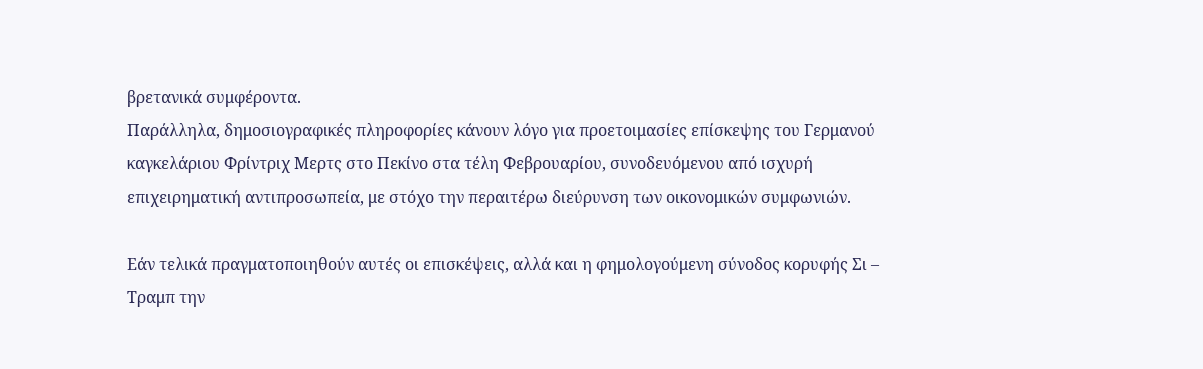βρετανικά συμφέροντα.
Παράλληλα, δημοσιογραφικές πληροφορίες κάνουν λόγο για προετοιμασίες επίσκεψης του Γερμανού καγκελάριου Φρίντριχ Μερτς στο Πεκίνο στα τέλη Φεβρουαρίου, συνοδευόμενου από ισχυρή επιχειρηματική αντιπροσωπεία, με στόχο την περαιτέρω διεύρυνση των οικονομικών συμφωνιών.

Εάν τελικά πραγματοποιηθούν αυτές οι επισκέψεις, αλλά και η φημολογούμενη σύνοδος κορυφής Σι – Τραμπ την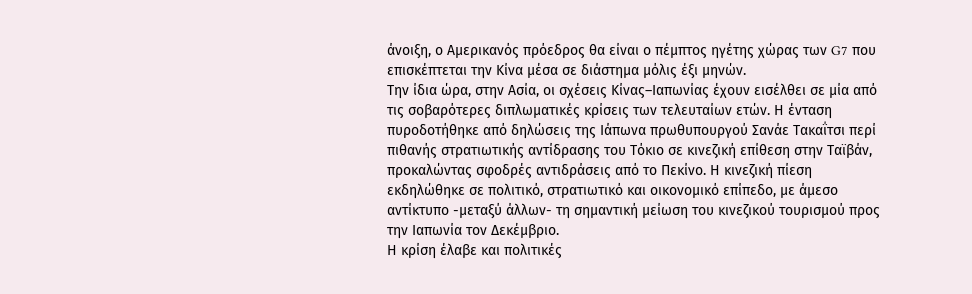άνοιξη, ο Αμερικανός πρόεδρος θα είναι ο πέμπτος ηγέτης χώρας των G7 που επισκέπτεται την Κίνα μέσα σε διάστημα μόλις έξι μηνών.
Την ίδια ώρα, στην Ασία, οι σχέσεις Κίνας–Ιαπωνίας έχουν εισέλθει σε μία από τις σοβαρότερες διπλωματικές κρίσεις των τελευταίων ετών. Η ένταση πυροδοτήθηκε από δηλώσεις της Ιάπωνα πρωθυπουργού Σανάε Τακαΐτσι περί πιθανής στρατιωτικής αντίδρασης του Τόκιο σε κινεζική επίθεση στην Ταϊβάν, προκαλώντας σφοδρές αντιδράσεις από το Πεκίνο. Η κινεζική πίεση εκδηλώθηκε σε πολιτικό, στρατιωτικό και οικονομικό επίπεδο, με άμεσο αντίκτυπο -μεταξύ άλλων- τη σημαντική μείωση του κινεζικού τουρισμού προς την Ιαπωνία τον Δεκέμβριο.
Η κρίση έλαβε και πολιτικές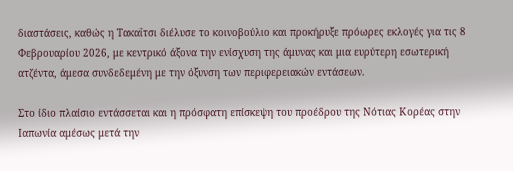διαστάσεις, καθώς η Τακαΐτσι διέλυσε το κοινοβούλιο και προκήρυξε πρόωρες εκλογές για τις 8 Φεβρουαρίου 2026, με κεντρικό άξονα την ενίσχυση της άμυνας και μια ευρύτερη εσωτερική ατζέντα, άμεσα συνδεδεμένη με την όξυνση των περιφερειακών εντάσεων.

Στο ίδιο πλαίσιο εντάσσεται και η πρόσφατη επίσκεψη του προέδρου της Νότιας Κορέας στην Ιαπωνία αμέσως μετά την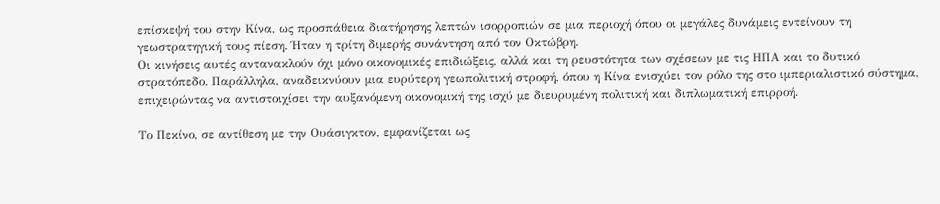επίσκεψή του στην Κίνα, ως προσπάθεια διατήρησης λεπτών ισορροπιών σε μια περιοχή όπου οι μεγάλες δυνάμεις εντείνουν τη γεωστρατηγική τους πίεση. Ήταν η τρίτη διμερής συνάντηση από τον Οκτώβρη.
Οι κινήσεις αυτές αντανακλούν όχι μόνο οικονομικές επιδιώξεις, αλλά και τη ρευστότητα των σχέσεων με τις ΗΠΑ και το δυτικό στρατόπεδο. Παράλληλα, αναδεικνύουν μια ευρύτερη γεωπολιτική στροφή, όπου η Κίνα ενισχύει τον ρόλο της στο ιμπεριαλιστικό σύστημα, επιχειρώντας να αντιστοιχίσει την αυξανόμενη οικονομική της ισχύ με διευρυμένη πολιτική και διπλωματική επιρροή.

Το Πεκίνο, σε αντίθεση με την Ουάσιγκτον, εμφανίζεται ως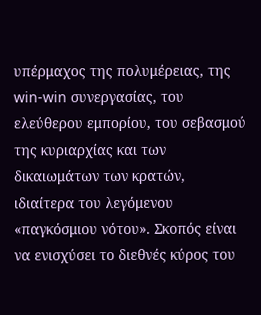υπέρμαχος της πολυμέρειας, της win-win συνεργασίας, του ελεύθερου εμπορίου, του σεβασμού της κυριαρχίας και των δικαιωμάτων των κρατών, ιδιαίτερα του λεγόμενου «παγκόσμιου νότου». Σκοπός είναι να ενισχύσει το διεθνές κύρος του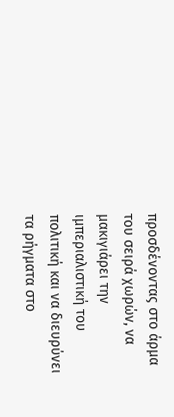προσδένοντας στο άρμα του σειρά χωρών, να μακιγιάρει την ιμπεριαλιστική του πολιτική και να διευρύνει τα ρήγματα στο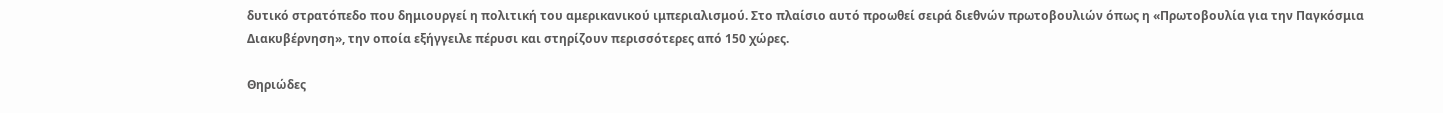δυτικό στρατόπεδο που δημιουργεί η πολιτική του αμερικανικού ιμπεριαλισμού. Στο πλαίσιο αυτό προωθεί σειρά διεθνών πρωτοβουλιών όπως η «Πρωτοβουλία για την Παγκόσμια Διακυβέρνηση», την οποία εξήγγειλε πέρυσι και στηρίζουν περισσότερες από 150 χώρες.

Θηριώδες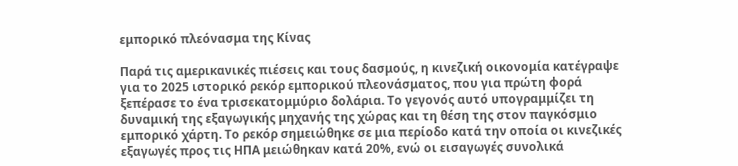εμπορικό πλεόνασμα της Κίνας

Παρά τις αμερικανικές πιέσεις και τους δασμούς, η κινεζική οικονομία κατέγραψε για το 2025 ιστορικό ρεκόρ εμπορικού πλεονάσματος, που για πρώτη φορά ξεπέρασε το ένα τρισεκατομμύριο δολάρια. Το γεγονός αυτό υπογραμμίζει τη δυναμική της εξαγωγικής μηχανής της χώρας και τη θέση της στον παγκόσμιο εμπορικό χάρτη. Το ρεκόρ σημειώθηκε σε μια περίοδο κατά την οποία οι κινεζικές εξαγωγές προς τις ΗΠΑ μειώθηκαν κατά 20%, ενώ οι εισαγωγές συνολικά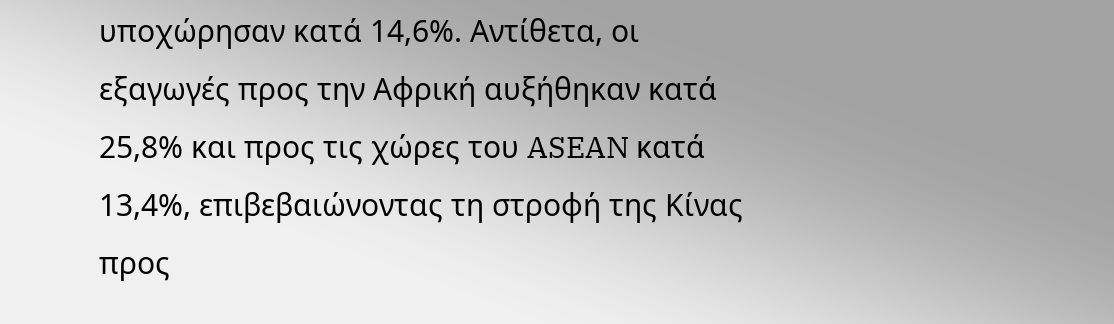υποχώρησαν κατά 14,6%. Αντίθετα, οι εξαγωγές προς την Αφρική αυξήθηκαν κατά 25,8% και προς τις χώρες του ASEAN κατά 13,4%, επιβεβαιώνοντας τη στροφή της Κίνας προς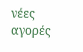νέες αγορές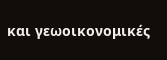και γεωοικονομικές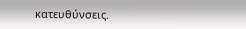κατευθύνσεις.